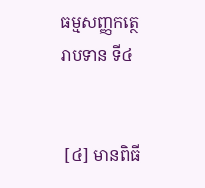ធម្មសញ្ញកត្ថេរាបទាន ទី៤


 [៤] មានពិធី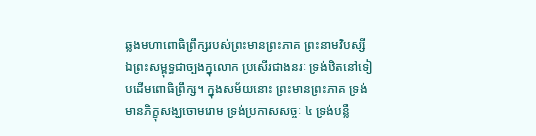ឆ្លងមហាពោធិព្រឹក្សរបស់ព្រះមានព្រះភាគ ព្រះនាមវិបស្សី ឯព្រះសម្ពុទ្ធជាច្បងក្នុលោក ប្រសើរជាងនរៈ ទ្រង់ឋិតនៅទៀបដើមពោធិព្រឹក្ស។ ក្នុងសម័យនោះ ព្រះមានព្រះភាគ ទ្រង់មានភិក្ខុសង្ឃចោមរោម ទ្រង់ប្រកាសសច្ចៈ ៤ ទ្រង់បន្លឺ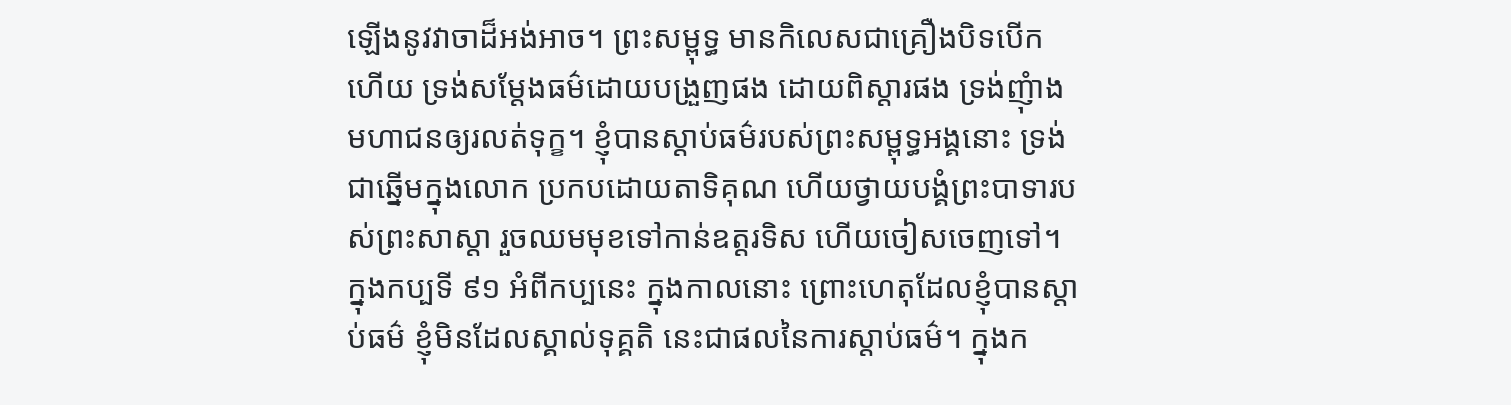ឡើងនូវវាចាដ៏អង់អាច។ ព្រះសម្ពុទ្ធ មានកិលេសជាគ្រឿងបិទបើកហើយ ទ្រង់សម្តែងធម៌ដោយបង្រួញផង ដោយពិស្តារផង ទ្រង់ញុំាងមហាជនឲ្យរលត់ទុក្ខ។ ខ្ញុំបានស្តាប់ធម៌របស់ព្រះសម្ពុទ្ធអង្គនោះ ទ្រង់ជាឆ្នើមក្នុងលោក ប្រកបដោយតាទិគុណ ហើយថ្វាយបង្គំព្រះបាទារបស់ព្រះសាស្តា រួចឈមមុខទៅកាន់ឧត្តរទិស ហើយចៀសចេញទៅ។ ក្នុងកប្បទី ៩១ អំពីកប្បនេះ ក្នុងកាលនោះ ព្រោះហេតុដែលខ្ញុំបានស្តាប់ធម៌ ខ្ញុំមិនដែលស្គាល់ទុគ្គតិ នេះជាផលនៃការស្តាប់ធម៌។ ក្នុងក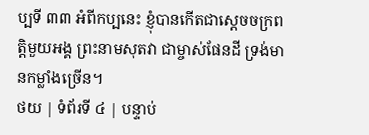ប្បទី ៣៣ អំពីកប្បនេះ ខ្ញុំបានកើតជាស្តេចចក្រពត្តិមួយអង្គ ព្រះនាមសុតវា ជាម្ចាស់ផែនដី ទ្រង់មានកម្លាំងច្រើន។
ថយ | ទំព័រទី ៤ | បន្ទាប់